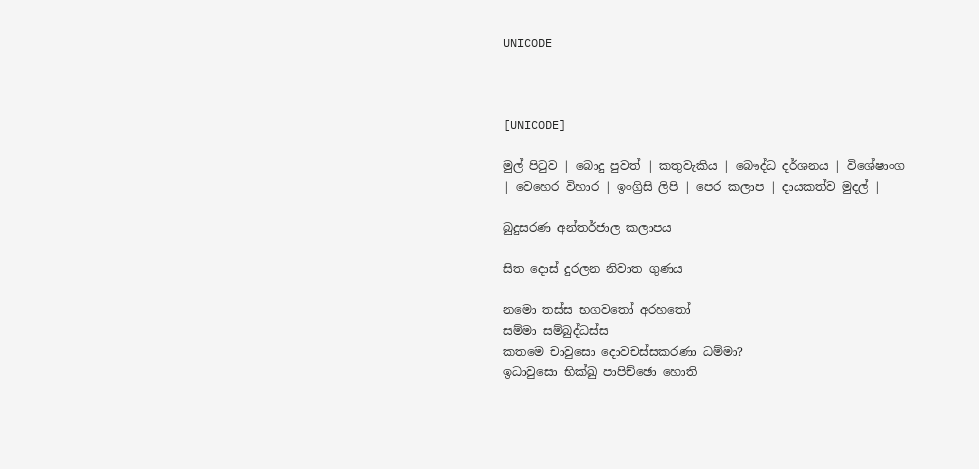UNICODE



[UNICODE]

මුල් පිටුව | බොදු පුවත් | කතුවැකිය | බෞද්ධ දර්ශනය | විශේෂාංග | වෙහෙර විහාර | ඉංග්‍රිසි ලිපි | පෙර කලාප | දායකත්ව මුදල් |

බුදුසරණ අන්තර්ජාල කලාපය

සිත දොස් දුරලන නිවාත ගුණය

නමො තස්ස භගවතෝ අරහතෝ
සම්මා සම්බුද්ධස්ස
කතමෙ චාවුසො දොවචස්සකරණා ධම්මා?
ඉධාවුසො භික්ඛු පාපිච්ඡො හොති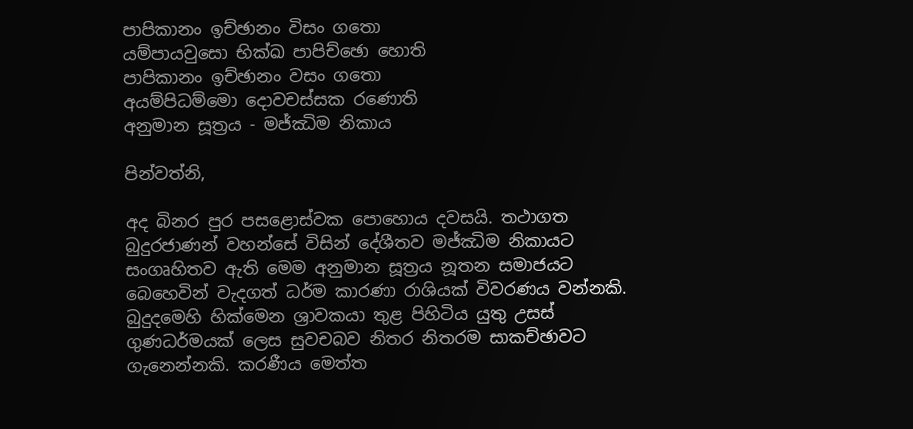පාපිකානං ඉච්ඡානං විසං ගතො
යම්පායවුසො භික්ඛ පාපිච්ඡො හොති
පාපිකානං ඉච්ඡානං වසං ගතො
අයම්පිධම්මො දොවචස්සක රණොති
අනුමාන සූත්‍රය - මජ්ඣිම නිකාය

පින්වත්නි,

අද බිනර පුර පසළොස්වක පොහොය දවසයි. තථාගත බුදුරජාණන් වහන්සේ විසින් දේශීතව මජ්ඣිම නිකායට සංගෘහිතව ඇති මෙම අනුමාන සූත්‍රය නූතන සමාජයට බෙහෙවින් වැදගත් ධර්ම කාරණා රාශියක් විවරණය වන්නකි. බුදුදමෙහි හික්මෙන ශ්‍රාවකයා තුළ පිහිටිය යුතු උසස් ගුණධර්මයක් ලෙස සුවචබව නිතර නිතරම සාකච්ඡාවට ගැනෙන්නකි. කරණීය මෙත්ත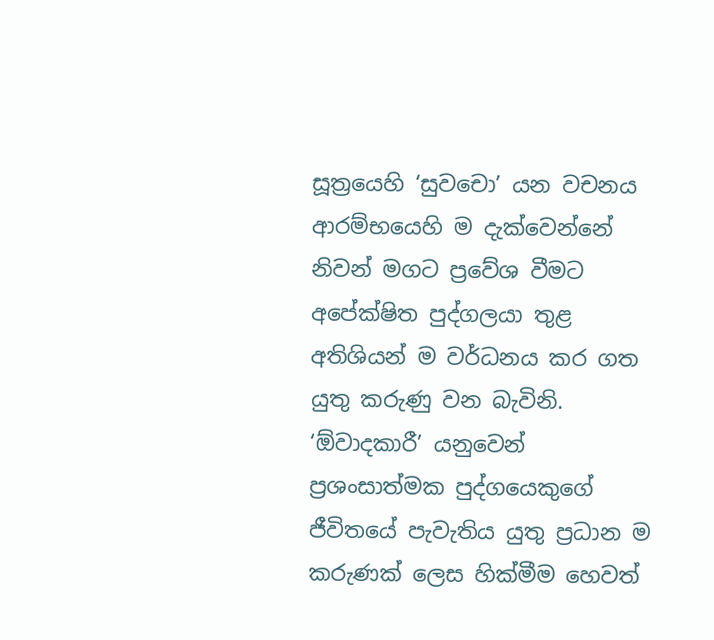සූත්‍රයෙහි ‘සුවචො’ යන වචනය ආරම්භයෙහි ම දැක්වෙන්නේ නිවන් මගට ප්‍රවේශ වීමට අපේක්ෂිත පුද්ගලයා තුළ අතිශියන් ම වර්ධනය කර ගත යුතු කරුණු වන බැවිනි. ‘ඕවාදකාරී’ යනුවෙන් ප්‍රශංසාත්මක පුද්ගයෙකුගේ ජීවිතයේ පැවැතිය යුතු ප්‍රධාන ම කරුණක් ලෙස හික්මීම හෙවත්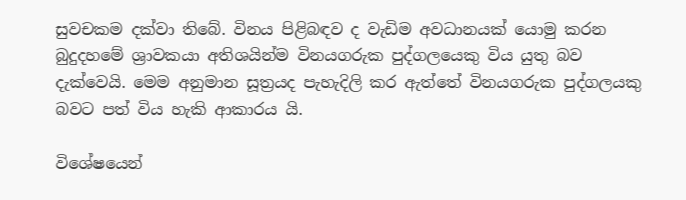සුවචකම දක්වා තිබේ. විනය පිළිබඳව ද වැඩිම අවධානයක් යොමු කරන බුදුදහමේ ශ්‍රාවකයා අතිශයින්ම විනයගරුක පුද්ගලයෙකු විය යුතු බව දැක්වෙයි. මෙම අනුමාන සූත්‍රයද පැහැදිලි කර ඇත්තේ විනයගරුක පුද්ගලයකු බවට පත් විය හැකි ආකාරය යි.

විශේෂයෙන්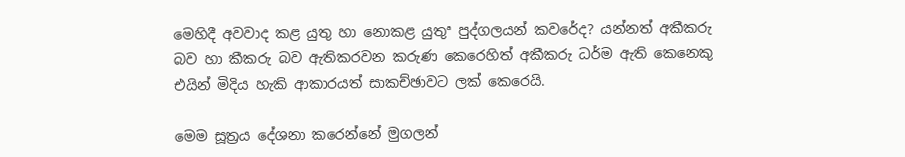මෙහිදී අවවාද කළ යුතු හා නොකළ යුතුª පුද්ගලයන් කවරේද? යන්නත් අකීකරු බව හා කීකරු බව ඇතිකරවන කරුණ කෙරෙහිත් අකීකරු ධර්ම ඇති කෙනෙකු එයින් මිදිය හැකි ආකාරයත් සාකච්ඡාවට ලක් කෙරෙයි.

මෙම සූත්‍රය දේශනා කරෙන්නේ මුගලන්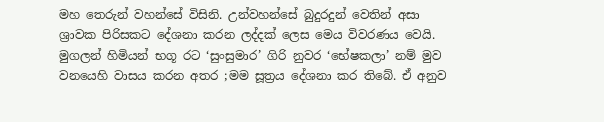මහ තෙරුන් වහන්සේ විසිනි. උන්වහන්සේ බුදුරදුන් වෙතින් අසා ශ්‍රාවක පිරිසකට දේශනා කරන ලද්දක් ලෙස මෙය විවරණය වෙයි. මුගලන් හිමියන් භගූ රට ‘සුංසුමාර’ ගිරි නුවර ‘භේෂකලා’ නම් මුව වනයෙහි වාසය කරන අතර ;මම සූත්‍රය දේශනා කර තිබේ. ඒ අනුව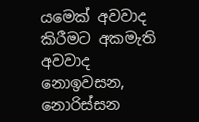යමෙක් අවවාද කිරීමට අකමැති අවවාද නොඉවසන, නොරිස්සන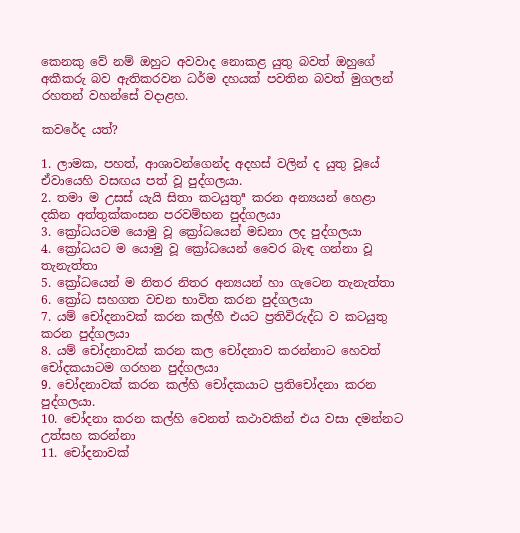කෙනකු වේ නම් ඔහුට අවවාද නොකළ යුතු බවත් ඔහුගේ අකීකරු බව ඇතිකරවන ධර්ම දහයක් පවතින බවත් මුගලන් රහතන් වහන්සේ වදාළහ.

කවරේද යත්?

1. ලාමක, පහත්, ආශාවන්ගෙන්ද අදහස් වලින් ද යුතු වූයේ ඒවායෙහි වසඟය පත් වූ පුද්ගලයා.
2. තමා ම උසස් යැයි සිතා කටයුතුª කරන අන්‍යයන් හෙළා දකින අත්තුක්කංසන පරවම්භන පුද්ගලයා
3. ක්‍රෝධයටම යොමු වූ ක්‍රෝධයෙන් මඩනා ලද පුද්ගලයා
4. ක්‍රෝධයට ම යොමු වූ ක්‍රෝධයෙන් වෛර බැඳ ගන්නා වූ තැනැත්තා
5. ක්‍රෝධයෙන් ම නිතර නිතර අන්‍යයන් හා ගැටෙන තැනැත්තා
6. ක්‍රෝධ සහගත වචන භාවිත කරන පුද්ගලයා
7. යම් චෝදනාවක් කරන කල්හී එයට ප්‍රතිවිරුද්ධ ව කටයුතු කරන පුද්ගලයා
8. යම් චෝදනාවක් කරන කල චෝදනාව කරන්නාට හෙවත් චෝදකයාටම ගරහන පුද්ගලයා
9. චෝදනාවක් කරන කල්හි චෝදකයාට ප්‍රතිචෝදනා කරන පුද්ගලයා.
10. චෝදනා කරන කල්හි වෙනත් කථාවකින් එය වසා දමන්නට උත්සහ කරන්නා
11. චෝදනාවක්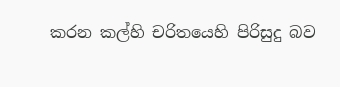කරන කල්හි චරිතයෙහි පිරිසුදු බව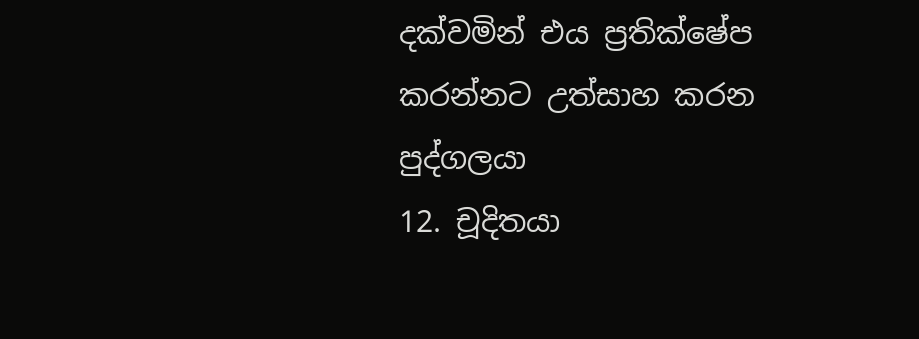දක්වමින් එය ප්‍රතික්ෂේප කරන්නට උත්සාහ කරන පුද්ගලයා
12. චූදිතයා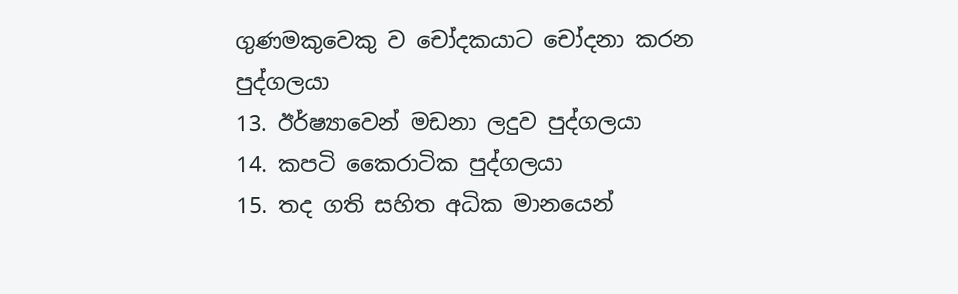ගුණමකුවෙකු ව චෝදකයාට චෝදනා කරන පුද්ගලයා
13. ඊර්ෂ්‍යාවෙන් මඩනා ලදුව පුද්ගලයා
14. කපටි කෛරාටික පුද්ගලයා
15. තද ගති සහිත අධික මානයෙන්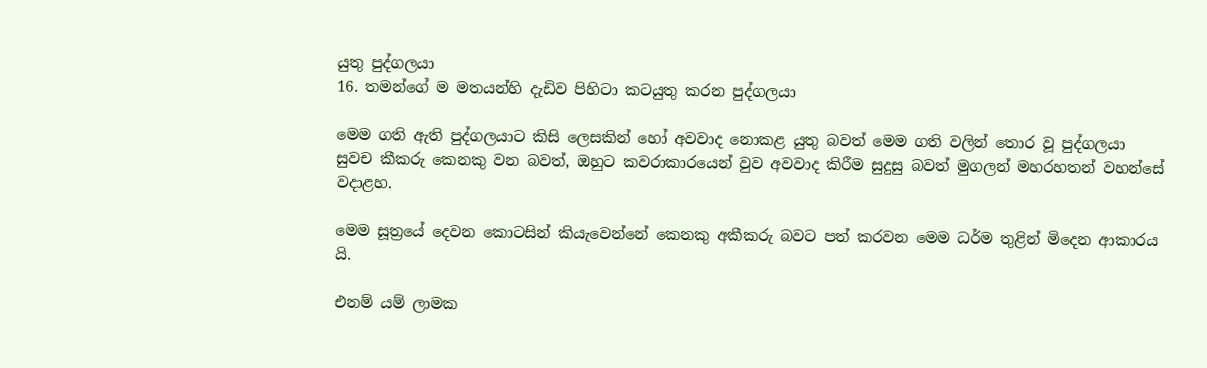යුතු පුද්ගලයා
16. තමන්ගේ ම මතයන්හි දැඩිව පිහිටා කටයුතු කරන පුද්ගලයා

මෙම ගති ඇති පුද්ගලයාට කිසි ලෙසකින් හෝ අවවාද නොකළ යුතු බවත් මෙම ගති වලින් තොර වූ පුද්ගලයා සුවච කීකරු කෙනකු වන බවත්, ඔහුට කවරාකාරයෙන් වුව අවවාද කිරීම සුදුසු බවත් මුගලන් මහරහතන් වහන්සේ වදාළහ.

මෙම සූත්‍රයේ දෙවන කොටසින් කියැවෙන්නේ කෙනකු අකීකරු බවට පත් කරවන මෙම ධර්ම තුළින් මිදෙන ආකාරය යි.

එනම් යම් ලාමක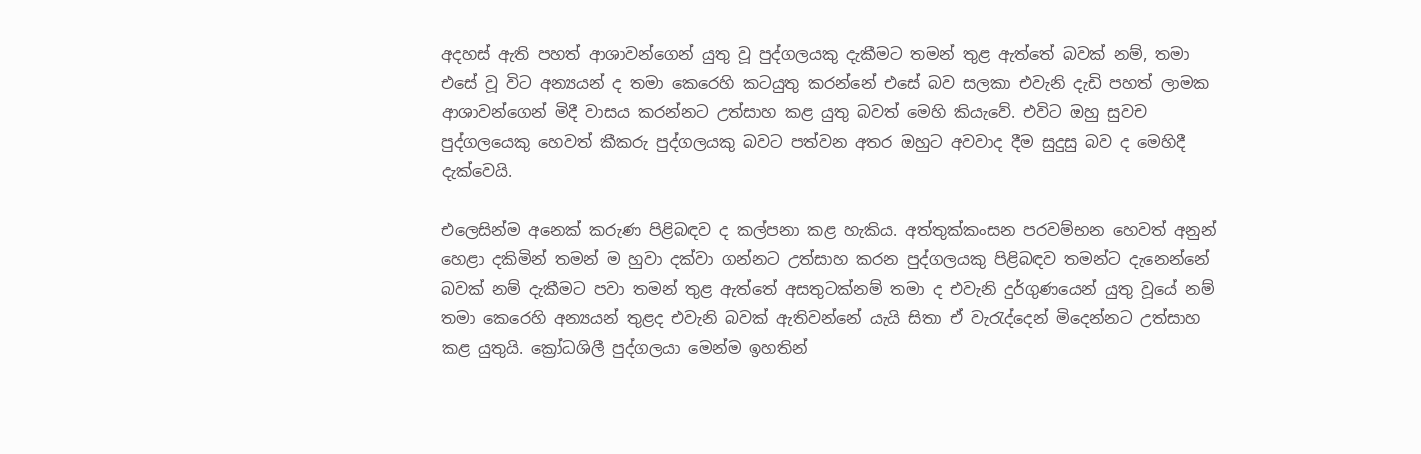අදහස් ඇති පහත් ආශාවන්ගෙන් යුතු වූ පුද්ගලයකු දැකීමට තමන් තුළ ඇත්තේ බවක් නම්, තමා එසේ වූ විට අන්‍යයන් ද තමා කෙරෙහි කටයුතු කරන්නේ එසේ බව සලකා එවැනි දැඩි පහත් ලාමක ආශාවන්ගෙන් මිදී වාසය කරන්නට උත්සාහ කළ යුතු බවත් මෙහි කියැවේ. එවිට ඔහු සුවච පුද්ගලයෙකු හෙවත් කීකරු පුද්ගලයකු බවට පත්වන අතර ඔහුට අවවාද දීම සුදුසු බව ද මෙහිදී දැක්වෙයි.

එලෙසින්ම අනෙක් කරුණ පිළිබඳව ද කල්පනා කළ හැකිය. අත්තුක්කංසන පරවම්භන හෙවත් අනුන් හෙළා දකිමින් තමන් ම හුවා දක්වා ගන්නට උත්සාහ කරන පුද්ගලයකු පිළිබඳව තමන්ට දැනෙන්නේ බවක් නම් දැකීමට පවා තමන් තුළ ඇත්තේ අසතුටක්නම් තමා ද එවැනි දුර්ගුණයෙන් යුතු වූයේ නම් තමා කෙරෙහි අන්‍යයන් තුළද එවැනි බවක් ඇතිවන්නේ යැයි සිතා ඒ වැරැද්දෙන් මිදෙන්නට උත්සාහ කළ යුතුයි. ක්‍රෝධශිලී පුද්ගලයා මෙන්ම ඉහතින්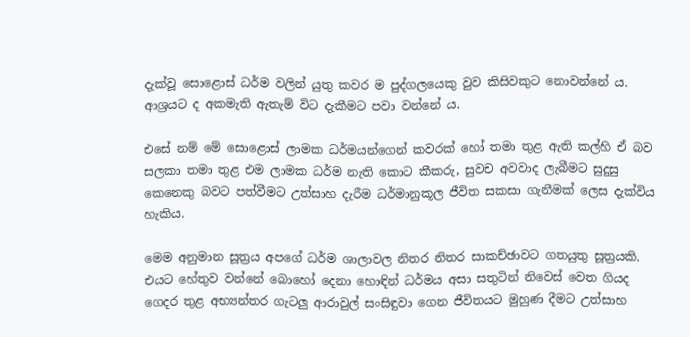දැක්වූ සොළොස් ධර්ම වලින් යුතු කවර ම පුද්ගලයෙකු වුව කිසිවකුට නොවන්නේ ය. ආශ්‍රයට ද අකමැති ඇතැම් විට දැකීමට පවා වන්නේ ය.

එසේ නම් මේ සොළොස් ලාමක ධර්මයන්ගෙන් කවරක් හෝ තමා තුළ ඇති කල්හි ඒ බව සලකා තමා තුළ එම ලාමක ධර්ම නැති කොට කීකරු, සුවච අවවාද ලැබීමට සුදුසු කෙනෙකු බවට පත්වීමට උත්සාහ දැරීම ධර්මානුකූල ජීවිත සකසා ගැනීමක් ලෙස දැක්විය හැකිය.

මෙම අනුමාන සූත්‍රය අපගේ ධර්ම ශාලාවල නිතර නිතර සාකච්ඡාවට ගතයුතු සූත්‍රයකි. එයට හේතුව වන්නේ බොහෝ දෙනා හොඳින් ධර්මය අසා සතුටින් නිවෙස් වෙත ගියද ගෙදර තුළ අභ්‍යන්තර ගැටලු ආරාවුල් සංසිඳුවා ගෙන ජීවිතයට මුහුණ දීමට උත්සාහ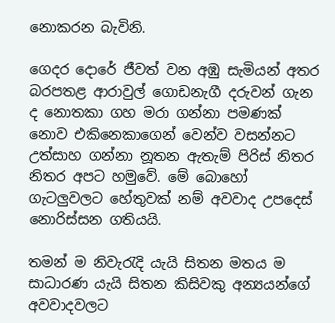නොකරන බැවිනි.

ගෙදර දොරේ ජීවත් වන අඹු සැමියන් අතර බරපතළ ආරාවුල් ගොඩනැගී දරුවන් ගැන ද නොතකා ගහ මරා ගන්නා පමණක් නොව එකිනෙකාගෙන් වෙන්ව වසන්නට උත්සාහ ගන්නා නූතන ඇතැම් පිරිස් නිතර නිතර අපට හමුවේ. මේ බොහෝ ගැටලුවලට හේතුවක් නම් අවවාද උපදෙස් නොරිස්සන ගතියයි.

තමන් ම නිවැරැදි යැයි සිතන මතය ම සාධාරණ යැයි සිතන කිසිවකු අන්‍යයන්ගේ අවවාදවලට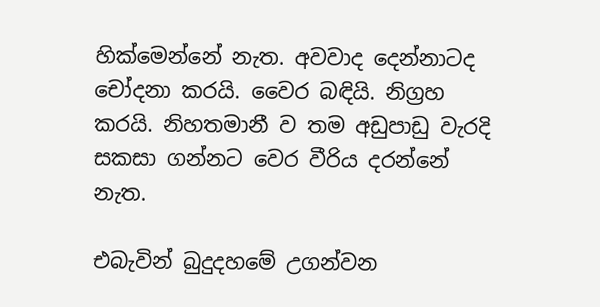හික්මෙන්නේ නැත. අවවාද දෙන්නාටද චෝදනා කරයි. වෛර බඳියි. නිග්‍රහ කරයි. නිහතමානී ව තම අඩුපාඩු වැරදි සකසා ගන්නට වෙර වීරිය දරන්නේ නැත.

එබැවින් බුදුදහමේ උගන්වන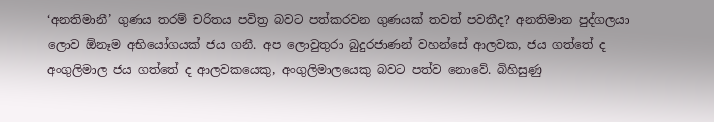‘අනතිමානී’ ගුණය තරම් චරිතය පවිත්‍ර බවට පත්කරවන ගුණයක් තවත් පවතීද? අනතිමාන පුද්ගලයා ලොව ඕනෑම අභියෝගයක් ජය ගනී. අප ලොවුතුරා බුදුරජාණන් වහන්සේ ආලවක, ජය ගත්තේ ද අංගුලිමාල ජය ගත්තේ ද ආලවකයෙකු, අංගුලිමාලයෙකු බවට පත්ව නොවේ. බිහිසුණු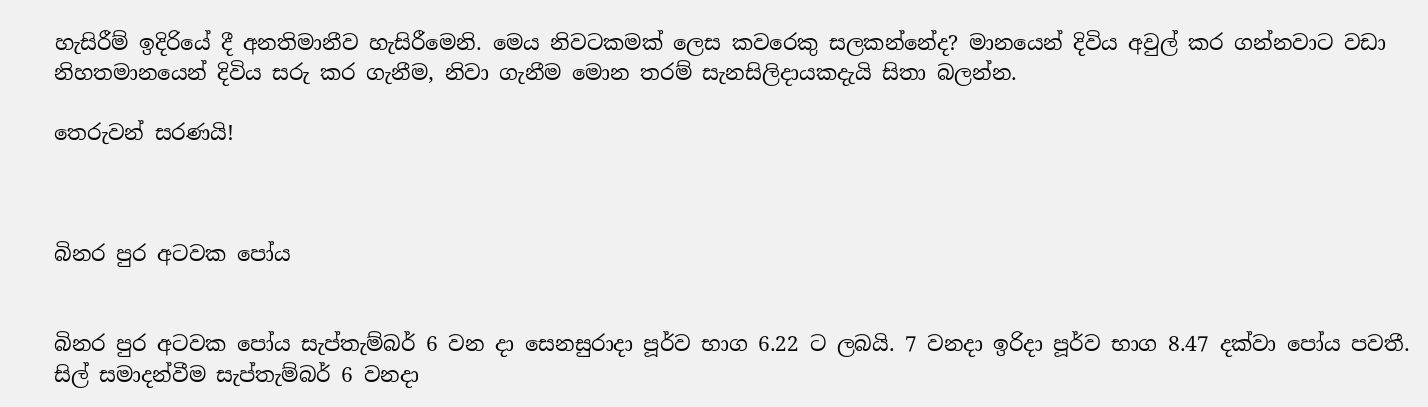හැසිරීම් ඉදිරියේ දී අනතිමානීව හැසිරීමෙනි. මෙය නිවටකමක් ලෙස කවරෙකු සලකන්නේද? මානයෙන් දිවිය අවුල් කර ගන්නවාට වඩා නිහතමානයෙන් දිවිය සරු කර ගැනීම, නිවා ගැනීම මොන තරම් සැනසිලිදායකදැයි සිතා බලන්න.

තෙරුවන් සරණයි!



බිනර පුර අටවක පෝය


බිනර පුර අටවක පෝය සැප්තැම්බර් 6 වන දා සෙනසුරාදා පූර්ව භාග 6.22 ට ලබයි. 7 වනදා ඉරිදා පූර්ව භාග 8.47 දක්වා පෝය පවතී.
සිල් සමාදන්වීම සැප්තැම්බර් 6 වනදා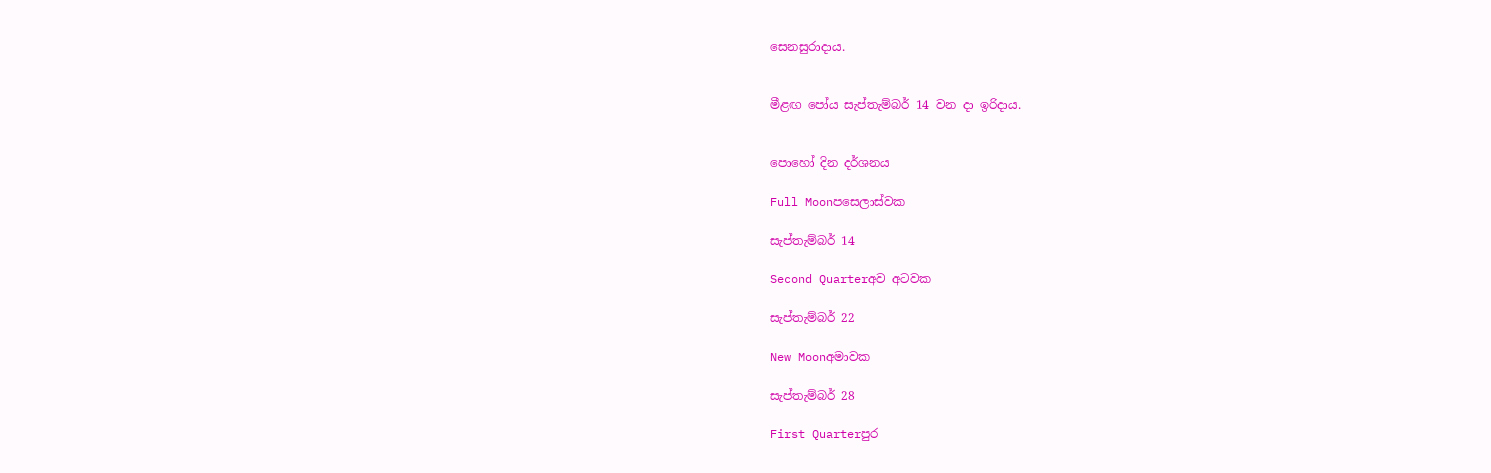සෙනසුරාදාය.


මීළඟ පෝය සැප්තැම්බර් 14 වන දා ඉරිදාය.


පොහෝ දින දර්ශනය

Full Moonපසෙලාස්වක

සැප්තැම්බර් 14

Second Quarterඅව අටවක

සැප්තැම්බර් 22

New Moonඅමාවක

සැප්තැම්බර් 28

First Quarterපුර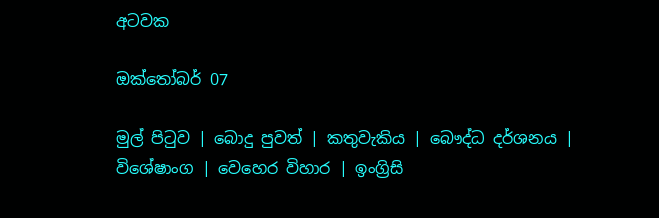අටවක

ඔක්තෝබර් 07

මුල් පිටුව | බොදු පුවත් | කතුවැකිය | බෞද්ධ දර්ශනය | විශේෂාංග | වෙහෙර විහාර | ඉංග්‍රිසි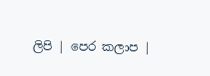ලිපි | පෙර කලාප |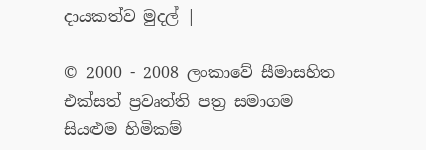දායකත්ව මුදල් |

© 2000 - 2008 ලංකාවේ සීමාසහිත එක්සත් ප්‍රවෘත්ති පත්‍ර සමාගම
සියළුම හිමිකම්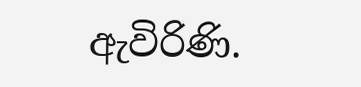ඇවිරිණි.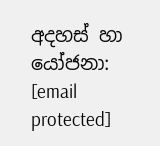අදහස් හා යෝජනා: [email protected]